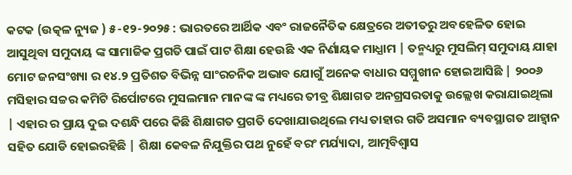କଟକ (ଉତ୍କଳ ନ୍ୟୁଜ ) ୫-୧୨-୨୦୨୫ : ଭାରତରେ ଆର୍ଥିକ ଏବଂ ରାଜନୈତିକ କ୍ଷେତ୍ରରେ ଅତୀତରୁ ଅବହେଳିତ ହୋଇ ଆସୁଥିବା ସମୁଦାୟ ଙ୍କ ସାମାଜିକ ପ୍ରଗତି ପାଇଁ ପାଟ ଶିକ୍ଷା ହେଉଛି ଏକ ନିର୍ଣାୟକ ମାଧ୍ଯାମ | ତନ୍ମଧ୍ୟରୁ ମୁସଲିମ୍ ସମୁଦାୟ ଯାହା ମୋଟ ଜନସଂଖ୍ୟା ର ୧୪.୨ ପ୍ରତିଶତ ବିଭିନ୍ନ ସାଂରଚନିକ ଅଭାବ ଯୋଗୁଁ ଅନେକ ବାଧାର ସମ୍ମୁଖୀନ ହୋଇଆସିଛି | ୨୦୦୬ ମସିହାର ସଚ୍ଚର କମିଟି ରିର୍ପୋଟରେ ମୁସଲମାନ ମାନଙ୍କ ଙ୍କ ମଧ୍ୟରେ ତୀବ୍ର ଶିକ୍ଷାଗତ ଅନଗ୍ରସରତାକୁ ଉଲ୍ଲେଖ କରାଯାଇଥିଲା | ଏହାର ର ପ୍ରାୟ ଦୁଇ ଦଶନ୍ଧି ପରେ କିଛି ଶିକ୍ଷାଗତ ପ୍ରଗତି ଦେଖାଯାଉଥିଲେ ମଧ୍ୟ ତାହାର ଗତି ଅସମାନ ବ୍ୟବସ୍ଥାଗତ ଆହ୍ୱାନ ସହିତ ଯୋଡି ହୋଇରହିଛି | ଶିକ୍ଷା କେବଳ ନିଯୁକ୍ତିର ପଥ ନୁହେଁ ବରଂ ମର୍ଯ୍ୟାଦା, ଆତ୍ମବିଶ୍ଵାସ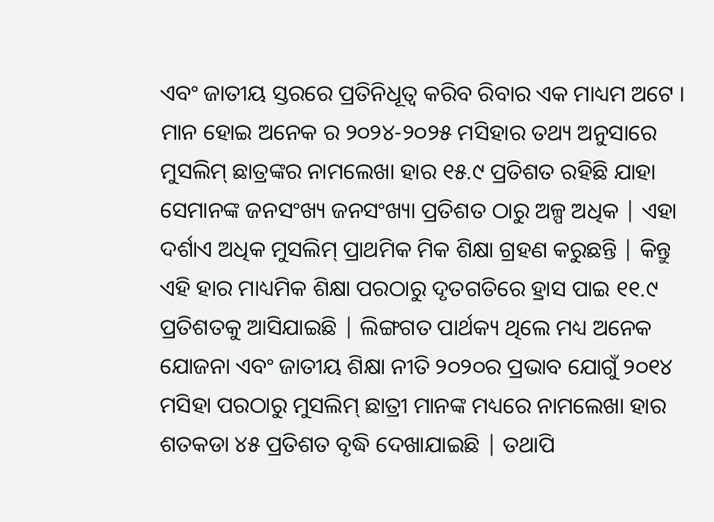ଏବଂ ଜାତୀୟ ସ୍ତରରେ ପ୍ରତିନିଧୂତ୍ବ କରିବ ରିବାର ଏକ ମାଧ୍ୟମ ଅଟେ । ମାନ ହୋଇ ଅନେକ ର ୨୦୨୪-୨୦୨୫ ମସିହାର ତଥ୍ୟ ଅନୁସାରେ ମୁସଲିମ୍ ଛାତ୍ରଙ୍କର ନାମଲେଖା ହାର ୧୫.୯ ପ୍ରତିଶତ ରହିଛି ଯାହା ସେମାନଙ୍କ ଜନସଂଖ୍ୟ ଜନସଂଖ୍ୟା ପ୍ରତିଶତ ଠାରୁ ଅଳ୍ପ ଅଧିକ | ଏହା ଦର୍ଶାଏ ଅଧିକ ମୁସଲିମ୍ ପ୍ରାଥମିକ ମିକ ଶିକ୍ଷା ଗ୍ରହଣ କରୁଛନ୍ତି | କିନ୍ତୁ ଏହି ହାର ମାଧ୍ୟମିକ ଶିକ୍ଷା ପରଠାରୁ ଦୃତଗତିରେ ହ୍ରାସ ପାଇ ୧୧.୯ ପ୍ରତିଶତକୁ ଆସିଯାଇଛି | ଲିଙ୍ଗଗତ ପାର୍ଥକ୍ୟ ଥିଲେ ମଧ୍ୟ ଅନେକ ଯୋଜନା ଏବଂ ଜାତୀୟ ଶିକ୍ଷା ନୀତି ୨୦୨୦ର ପ୍ରଭାବ ଯୋଗୁଁ ୨୦୧୪ ମସିହା ପରଠାରୁ ମୁସଲିମ୍ ଛାତ୍ରୀ ମାନଙ୍କ ମଧ୍ୟରେ ନାମଲେଖା ହାର ଶତକଡା ୪୫ ପ୍ରତିଶତ ବୃଦ୍ଧି ଦେଖାଯାଇଛି | ତଥାପି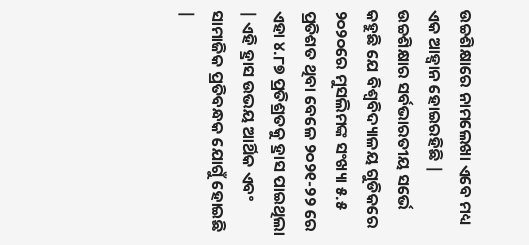ଉଚ୍ଚଶିକ୍ଷାରେ ନାମଲେଖା ଏବେ ମଧ୍ୟ ଏକ ଆହ୍ବାନ ହୋଇରହିଛି | ଉଚ୍ଚଶିକ୍ଷାର ସର୍ବଭାରତୀୟ ସର୍ଭେ କହୁଛି ଯେ ବିଶ୍ବବିଦ୍ୟାଳୟ ଗୁଡିକରେ ୨୦୨୦ରେ ମୁସଲିମଙ୍କ ସଂଖ୍ୟା ୫.୫ ପ୍ରତିଶତ ଥିବା ବେଳେ ୨୦୨୧-୨୨ ରେ ଏହା ୪.୮୭ ପ୍ରତିଶ୍ରତକୁ ହ୍ରାସ ପାଇଥିଲା | ଏହି ହ୍ରାସ ଉଭୟ ଆର୍ଥିକ ଏବଂ ସାମାଜିକ ପ୍ରତିବନ୍ଧକ ଯୋଗୁଁ ହୋଇଛି |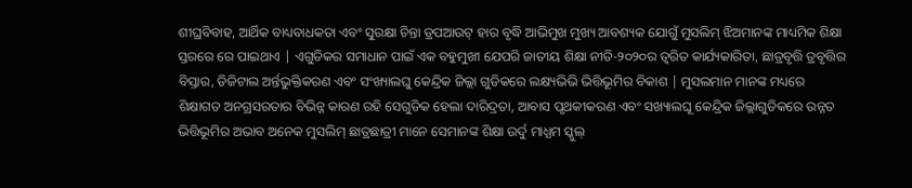ଶୀଘ୍ରବିବାହ, ଆର୍ଥିକ ବାଧ୍ୟବାଧକତା ଏବଂ ସୁରକ୍ଷା ଚିନ୍ତା ଡ୍ରପଆଉଟ୍ ହାର ବୃଦ୍ଧି ଆଭିମୁଖ ମୁଖ୍ୟ ଆବଶ୍ୟକ ଯୋଗୁଁ ମୁସଲିମ୍ ଝିଅମାନଙ୍କ ମାଧ୍ୟମିକ ଶିକ୍ଷା ସ୍ତରରେ ରେ ପାଇଥାଏ | ଏଗୁଡିକର ସମାଧାନ ପାଇଁ ଏକ ବହୁମୁଖୀ ଯେପରି ଜାତୀୟ ଶିକ୍ଷା ନୀତି-୨୦୨୦ର ତ୍ବରିତ କାର୍ଯ୍ୟକାରିତା, ଛାତ୍ରବୃତ୍ତି ତ୍ରବୃତ୍ତିର ବିସ୍ତାର, ଡିଜିଟାଲ ଅର୍ନ୍ତଭୁକ୍ତିକରଣ ଏବଂ ସଂଖ୍ୟାଲଘୁ କେନ୍ଦ୍ରିକ ଜିଲ୍ଲା ଗୁଡିକରେ ଲକ୍ଷ୍ୟଭିଭି ଭିତ୍ତିଭୂମିର ବିକାଶ | ମୁସଲମାନ ମାନଙ୍କ ମଧ୍ୟରେ ଶିକ୍ଷାଗତ ଅନଗ୍ରସରତାର ବିଭିନ୍ନ କାରଣ ରହି ସେଗୁଡିକ ହେଲା ଦାରିଦ୍ରତା, ଆବାସ ପୃଥକୀକରଣ ଏବଂ ସଖ୍ୟାଲଘୂ କେନ୍ଦ୍ରିକ ଜିଲ୍ଲାଗୁଡିକରେ ଉନ୍ନତ ଭିତ୍ତିଭୂମିର ଅଭାବ ଅନେକ ମୁସଲିମ୍ ଛାତ୍ରଛାତ୍ରୀ ମାନେ ସେମାନଙ୍କ ଶିକ୍ଷା ଉର୍ଦୁ ମାଧ୍ଯମ ସ୍କୁଲ୍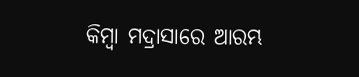କିମ୍ବା ମଦ୍ରାସାରେ ଆରମ୍ଭ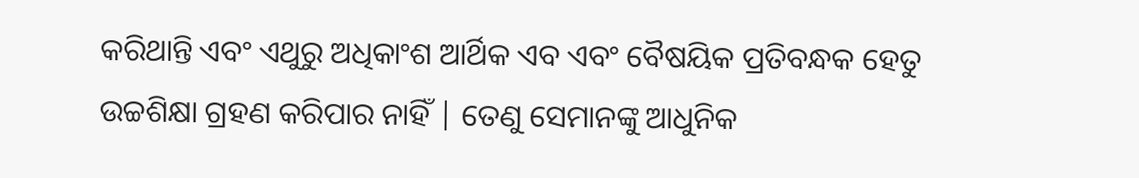କରିଥାନ୍ତି ଏବଂ ଏଥୁରୁ ଅଧିକାଂଶ ଆର୍ଥିକ ଏବ ଏବଂ ବୈଷୟିକ ପ୍ରତିବନ୍ଧକ ହେତୁ ଉଚ୍ଚଶିକ୍ଷା ଗ୍ରହଣ କରିପାର ନାହିଁ | ତେଣୁ ସେମାନଙ୍କୁ ଆଧୁନିକ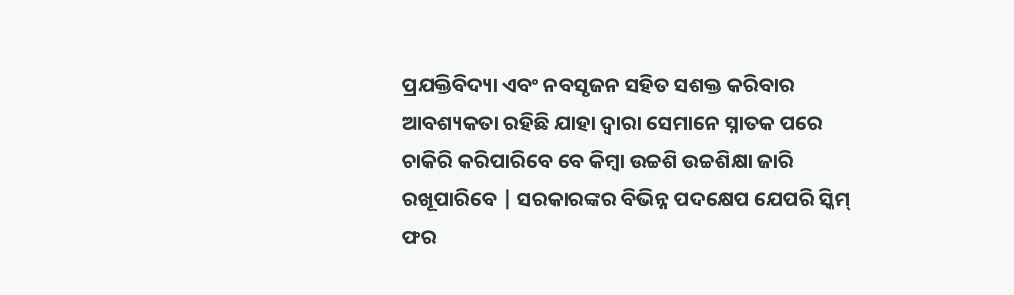ପ୍ରଯକ୍ତିବିଦ୍ୟା ଏବଂ ନବସୃଜନ ସହିତ ସଶକ୍ତ କରିବାର ଆବଶ୍ୟକତା ରହିଛି ଯାହା ଦ୍ବାରା ସେମାନେ ସ୍ନାତକ ପରେ ଚାକିରି କରିପାରିବେ ବେ କିମ୍ବା ଉଚ୍ଚଶି ଉଚ୍ଚଶିକ୍ଷା ଜାରି ରଖୂପାରିବେ | ସରକାରଙ୍କର ବିଭିନ୍ନ ପଦକ୍ଷେପ ଯେପରି ସ୍କିମ୍ ଫର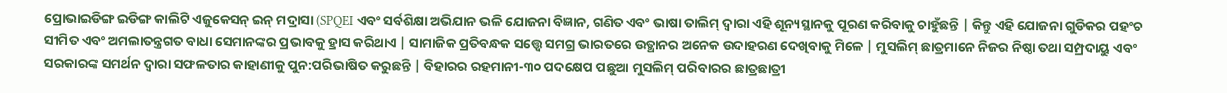ପ୍ରୋଭାଇଡିଙ୍ଗ ଇଡିଙ୍ଗ କାଲିଟି ଏଜୁକେସନ୍ ଇନ୍ ମଦ୍ରାସା (SPQEI ଏବଂ ସର୍ବଶିକ୍ଷା ଅଭିଯାନ ଭଳି ଯୋଜନା ବିଜ୍ଞାନ, ଗଣିତ ଏବଂ ଭାଷା ତାଲିମ୍ ଦ୍ବାରା ଏହି ଶୂନ୍ୟସ୍ଥାନକୁ ପୂରଣ କରିବାକୁ ଚାହୁଁଛନ୍ତି | କିନ୍ତୁ ଏହି ଯୋଜନା ଗୁଡିକର ପହଂଚ ସୀମିତ ଏବଂ ଅମଲାତନ୍ତ୍ରଗତ ବାଧା ସେମାନଙ୍କର ପ୍ରଭାବକୁ ହ୍ରାସ କରିଥାଏ | ସାମାଜିକ ପ୍ରତିବନ୍ଧକ ସତ୍ତ୍ବେ ସମଗ୍ର ଭାରତରେ ଉତ୍ଥାନର ଅନେକ ଉଦାହରଣ ଦେଖିବାକୁ ମିଳେ | ମୁସଲିମ୍ ଛାତ୍ରମାନେ ନିଜର ନିଷ୍ଠା ତଥା ସମ୍ପ୍ରଦାୟୁ ଏବଂ ସରକାରଙ୍କ ସମର୍ଥନ ଦ୍ବାରା ସଫଳତାର କାହାଣୀକୁ ପୁନ:ପରିଭାଷିତ କରୁଛନ୍ତି | ବିହାରର ରହମାନୀ-୩୦ ପଦକ୍ଷେପ ପଛୁଆ ମୁସଲିମ୍ ପରିବାରର ଛାତ୍ରଛାତ୍ରୀ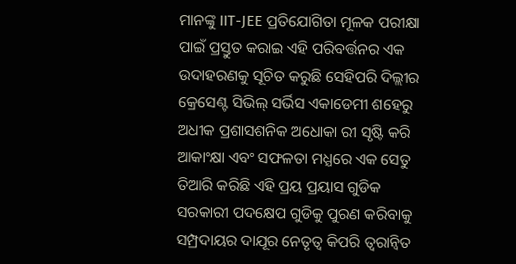ମାନଙ୍କୁ IIT-JEE ପ୍ରତିଯୋଗିତା ମୂଳକ ପରୀକ୍ଷା ପାଇଁ ପ୍ରସ୍ତୁତ କରାଇ ଏହି ପରିବର୍ତ୍ତନର ଏକ ଉଦାହରଣକୁ ସୂଚିତ କରୁଛି ସେହିପରି ଦିଲ୍ଲୀର କ୍ରେସେଣ୍ଟ ସିଭିଲ୍ ସର୍ଭିସ ଏକାଡେମୀ ଶହେରୁ ଅଧୀକ ପ୍ରଶାସଶନିକ ଅଧୋକା ରୀ ସୃଷ୍ଟି କରି ଆକାଂକ୍ଷା ଏବଂ ସଫଳତା ମଧ୍ଯରେ ଏକ ସେତୁ ତିଆରି କରିଛି ଏହି ପ୍ରୟ ପ୍ରୟାସ ଗୁଡିକ ସରକାରୀ ପଦକ୍ଷେପ ଗୁଡିକୁ ପୁରଣ କରିବାକୁ ସମ୍ପ୍ରଦାୟର ଦାଯୂର ନେତୃତ୍ବ କିପରି ତ୍ବରାନ୍ବିତ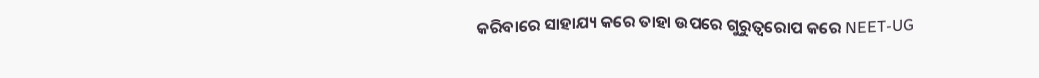କରିବାରେ ସାହାଯ୍ୟ କରେ ତାହା ଉପରେ ଗୁରୁତ୍ବରୋପ କରେ NEET-UG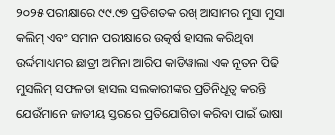୨୦୨୫ ପରୀକ୍ଷାରେ ୯୯.୯୭ ପ୍ରତିଶତକ ରଖ୍ ଆସାମର ମୁସା ମୁସା କଲିମ୍ ଏବଂ ସମାନ ପରୀକ୍ଷାରେ ଉତ୍କର୍ଷ ହାସଲ କରିଥିବା ଉର୍ଦ୍ଦମାଧ୍ୟମର ଛାତ୍ରୀ ଅମିନା ଆରିପ କାଡିୱାଲା ଏକ ନୂତନ ପିଢି ମୁସଲିମ୍ ସଫଳତା ହାସଲ ସଲକାରୀଙ୍କର ପ୍ରତିନିଧୂତ୍ବ କରନ୍ତି ଯେଉଁମାନେ ଜାତୀୟ ସ୍ତରରେ ପ୍ରତିଯୋଗିତା କରିବା ପାଇଁ ଭାଷା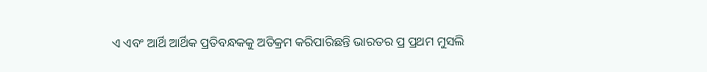ଏ ଏବଂ ଆର୍ଥି ଆର୍ଥିକ ପ୍ରତିବନ୍ଧକକୁ ଅତିକ୍ରମ କରିପାରିଛନ୍ତି ଭାରତର ପ୍ର ପ୍ରଥମ ମୁସଲି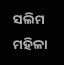ସଲିମ ମହିଳା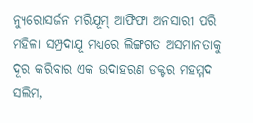ନ୍ୟୁରୋସର୍ଜନ ମରିଯୂମ୍ ଆଫିଫା ଅନସାରୀ ପରି ମହିଳା ସମ୍ପ୍ରଦାଯୂ ମଧ୍ଯରେ ଲିଙ୍ଗଗତ ଅସମାନତାକୁ ଦୂର କରିବାର ଏକ ଉଦାହରଣ ଡକ୍ଟର ମହମ୍ମଦ ସଲିମ,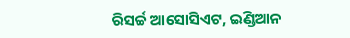ରିସର୍ଚ୍ଚ ଆସୋସିଏଟ, ଇଣ୍ଡିଆନ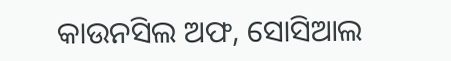କାଉନସିଲ ଅଫ, ସୋସିଆଲ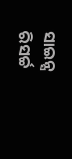ସାଇନ୍ସ ରିସର୍ଚ୍ଚ